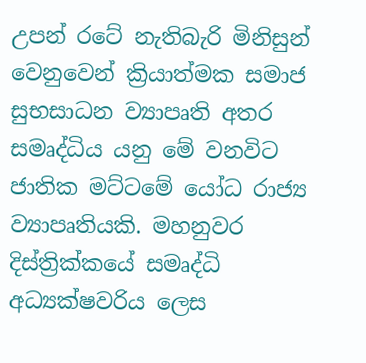උපන් රටේ නැතිබැරි මිනිසුන් වෙනුවෙන් ක්‍රියාත්මක සමාජ සුභසාධන ව්‍යාපෘති අතර සමෘද්ධිය යනු මේ වනවිට ජාතික මට්ටමේ යෝධ රාජ්‍ය ව්‍යාපෘතියකි. මහනුවර දිස්ත්‍රික්කයේ සමෘද්ධි අධ්‍යක්ෂවරිය ලෙස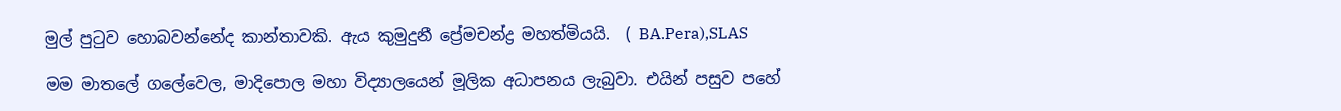මුල් පුටුව හොබවන්නේද කාන්තාවකි. ඇය කුමුදුනී ප්‍රේමචන්ද්‍ර මහත්මියයි.  ( BA.Pera),SLAS

මම මාතලේ ගලේවෙල, මාදිපොල මහා විද්‍යාලයෙන් මූලික අධ‍ාපනය ලැබුවා. එයින් පසුව පහේ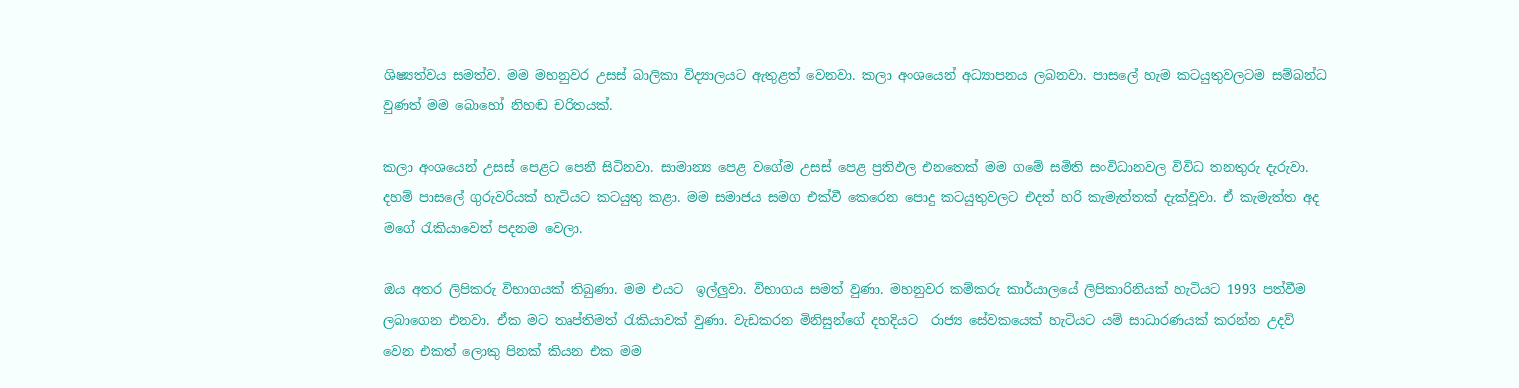ශිෂ්‍යත්වය සමත්ව. මම මහනුවර උසස් බාලිකා විද්‍යාලයට ඇතුළත් වෙනවා. කලා අංශයෙන් අධ්‍යාපනය ලබනවා. පාසලේ හැම කටයුතුවලටම සම්බන්ධ වුණත් මම බොහෝ නිහඬ චරිතයක්.

කලා අංශයෙන් උසස් පෙළට පෙනී සිටිනවා. සාමාන්‍ය පෙළ වගේම උසස් පෙළ ප්‍රතිඵල එනතෙක් මම ගමේ සමිති සංවිධානවල විවිධ තනතුරු දැරුවා. දහම් පාසලේ ගුරුවරියක් හැටියට කටයුතු කළා. මම සමාජය සමග එක්වී කෙරෙන පොදු කටයුතුවලට එදත් හරි කැමැත්තක් දැක්වූවා. ඒ කැමැත්ත අද මගේ රැකියාවෙත් පදනම වෙලා.

ඔය අතර ලිපිකරු විභාගයක් තිබුණා. මම එයට  ඉල්ලුවා. විභාගය සමත් වුණා. මහනුවර කම්කරු කාර්යාලයේ ලිපිකාරිනියක් හැටියට 1993 පත්වීම ලබාගෙන එනවා. ඒක මට තෘප්තිමත් රැකියාවක් වුණා. වැඩකරන මිනිසුන්ගේ දහදියට  රාජ්‍ය සේවකයෙක් හැටියට යම් සාධාරණයක් කරන්න උදව් වෙන එකත් ලොකු පිනක් කියන එක මම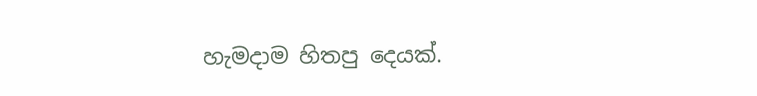හැමදාම හිතපු දෙයක්.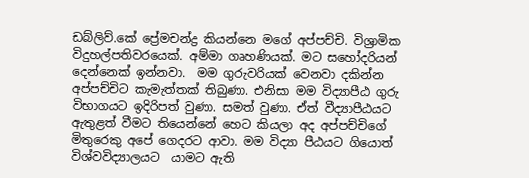ඩබ්ලිව්.කේ ප්‍රේමචන්ද්‍ර කියන්නෙ මගේ අප්පච්චි. විශ්‍රාමික විදුහල්පතිවරයෙක්. අම්මා ගෘහණියක්. මට සහෝදරියන් දෙන්නෙක් ඉන්නවා.  මම ගුරුවරියක් වෙනවා දකින්න අප්පච්චිට කැමැත්තක් තිබුණා. එනිසා මම විද්‍යාපීඨ ගුරු විභාගයට ඉදිරිපත් වුණා. සමත් වුණා. ඒත් වීද්‍යාපීඨයට ඇතුළත් වීමට තියෙන්නේ හෙට කියලා අද අප්පච්චිගේ මිතුරෙකු අපේ ගෙදරට ආවා. මම විද්‍යා පීඨයට ගියොත් විශ්වවිද්‍යාලයට  යාමට ඇති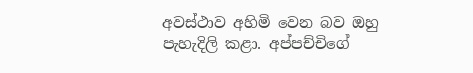අවස්ථාව අහිමි වෙන බව ඔහු  පැහැදිලි කළා. අප්පච්චිගේ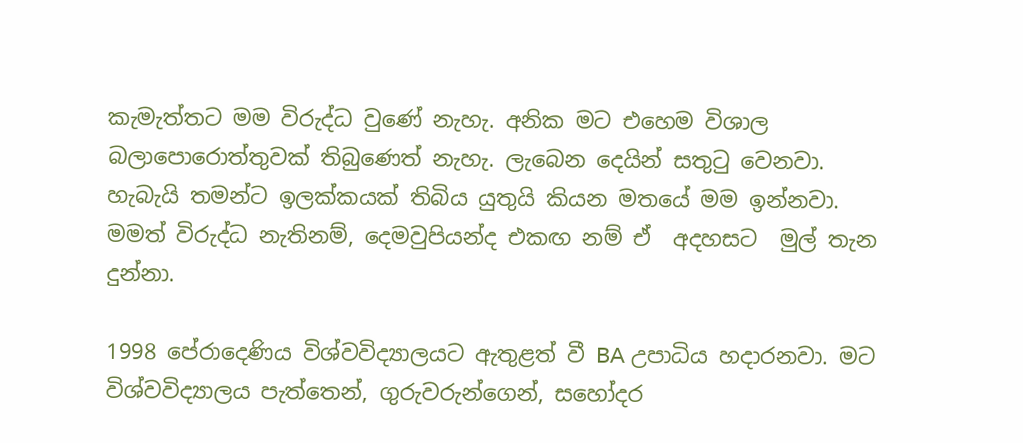කැමැත්තට මම විරුද්ධ වුණේ නැහැ. අනික මට එහෙම විශාල බලාපොරොත්තුවක් තිබුණෙත් නැහැ. ලැබෙන දෙයින් සතුටු වෙනවා. හැබැයි තමන්ට ඉලක්කයක් තිබිය යුතුයි කියන මතයේ මම ඉන්නවා. මමත් විරුද්ධ නැතිනම්, දෙමවුපියන්ද එකඟ නම් ඒ  අදහසට  මුල් තැන දුන්නා.

1998 පේරාදෙණිය විශ්වවිද්‍යාලයට ඇතුළත් වී BA උපාධිය හදාරනවා. මට විශ්වවිද්‍යාලය පැත්තෙන්, ගුරුවරුන්ගෙන්, සහෝදර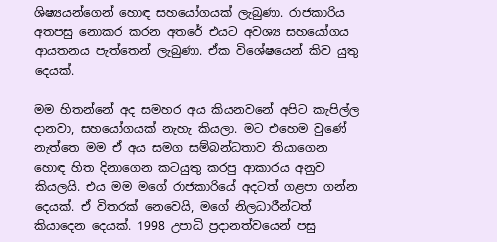ශිෂ්‍යයන්ගෙන් හොඳ සහයෝගයක් ලැබුණා. රාජකාරිය අතපසු නොකර කරන අතරේ එයට අවශ්‍ය සහයෝගය ආයතනය පැත්තෙන් ලැබුණා. ඒක විශේෂයෙන් කිව යුතු දෙයක්.

මම හිතන්නේ අද සමහර අය කියනවනේ අපිට කැපිල්ල දානවා, සහයෝගයක් නැහැ කියලා. මට එහෙම වුණේ නැත්තෙ මම ඒ අය සමග සම්බන්ධතාව තියාගෙන හොඳ හිත දිනාගෙන කටයුතු කරපු ආකාරය අනුව කියලයි. එය මම මගේ රාජකාරියේ අදටත් ගළපා ගන්න දෙයක්. ඒ විතරක් නෙවෙයි, මගේ නිලධා‍රීන්ටත් කියාදෙන දෙයක්. 1998 උපාධි ප්‍රදානත්වයෙන් පසු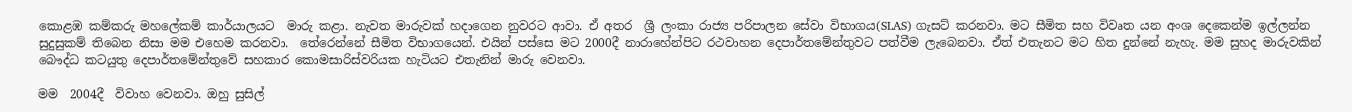කොළඹ කම්කරු මහලේකම් කාර්යාලයට  මාරු කළා. නැවත මාරුවක් හදාගෙන නුවරට ආවා. ඒ අතර  ශ්‍රී ලංකා රාජ්‍ය පරිපාලන සේවා විභාගය(SLAS) ගැසට් කරනවා. මට සීමිත සහ විවෘත යන අංශ දෙකෙන්ම ඉල්ලන්න සුදුසුකම් තිබෙන නිසා මම එහෙම කරනවා.  තේරෙන්නේ සීමිත විභාගයෙන්. එයින් පස්සෙ මට 2000දී නාරාහේන්පිට රථවාහන දෙපාර්තමේන්තුවට පත්වීම ලැබෙනවා. ඒත් එතැනට මට හිත දුන්නේ නැහැ. මම සුහද මාරුවකින් බෞද්ධ කටයුතු දෙපාර්තමේන්තුවේ සහකාර කොමසාරිස්වරියක හැටියට එතැනින් මාරු වෙනවා.

මම  2004දී  විවාහ වෙනවා. ඔහු සුසිල්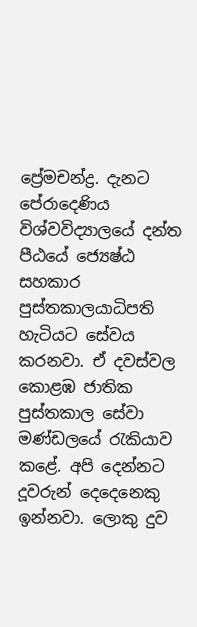ප්‍රේමචන්ද්‍ර. දැනට පේරාදෙණිය විශ්වවිද්‍යාලයේ දන්ත පීඨයේ ජ්‍යෙෂ්ඨ සහකාර පුස්තකාලයාධිපති හැටියට සේවය කරනවා. ඒ දවස්වල කොළඹ ජාතික පුස්තකාල සේවා මණ්ඩලයේ රැකියාව කළේ. අපි දෙන්නට දූවරුන් දෙදෙනෙකු ඉන්නවා. ලොකු දුව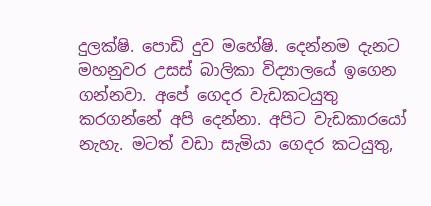දුලක්ෂි. පොඩි දුව මහේෂි. දෙන්නම දැනට මහනුවර උසස් බාලිකා විද්‍යාලයේ ඉගෙන ගන්නවා. අපේ ගෙදර වැඩකටයුතු කරගන්නේ අපි දෙන්නා. අපිට වැඩකාරයෝ නැහැ. මටත් වඩා සැමියා ගෙදර කටයුතු,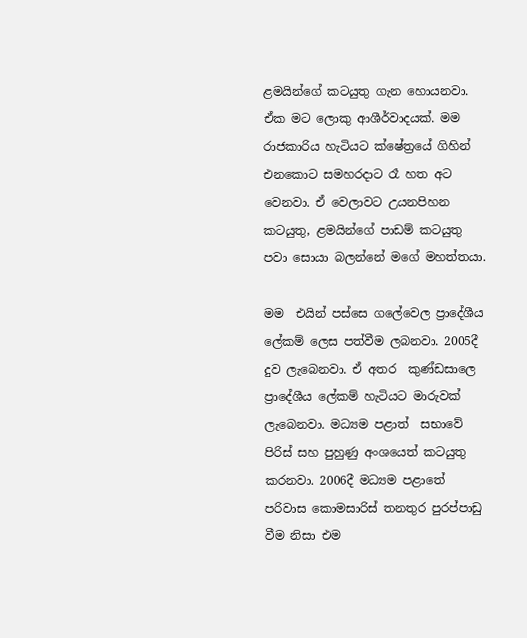ළමයින්ගේ කටයුතු ගැන හොයනවා. ඒක මට ලොකු ආශීර්වාදයක්. මම රාජකාරිය හැටියට ක්ෂේත්‍රයේ ගිහින් එනකොට සමහරදාට රෑ හත අට වෙනවා. ඒ වෙලාවට උයනපිහන කටයුතු, ළමයින්ගේ පාඩම් කටයුතු පවා සොයා බලන්නේ මගේ මහත්තයා.

මම  එයින් පස්සෙ ගලේවෙල ප්‍රාදේශීය ලේකම් ලෙස පත්වීම ලබනවා. 2005දී දුව ලැබෙනවා. ඒ අතර  කුණ්ඩසාලෙ  ප්‍රාදේශීය ලේකම් හැටියට මාරුවක් ලැබෙනවා. මධ්‍යම පළාත්  සභාවේ පිරිස් සහ පුහුණු අංශ‍යෙත් කටයුතු කරනවා. 2006දී මධ්‍යම පළාතේ පරිවාස කොමසාරිස් තනතුර පුරප්පාඩු වීම නිසා එම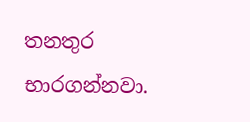තනතුර භාරගන්නවා.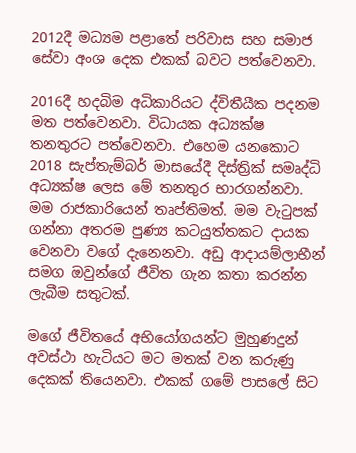2012දී මධ්‍යම පළාතේ පරිවාස සහ සමාජ සේවා අංශ දෙක එකක් බවට පත්වෙනවා.

2016දී හදබිම අධිකාරියට ද්විතීයීක පදනම මත පත්වෙනවා. විධායක අධ්‍යක්ෂ තනතුරට පත්වෙනවා. එහෙම යනකොට 2018 සැප්තැම්බර් මාසයේදී දිස්ත්‍රික් සමෘද්ධි අධ්‍යක්ෂ ලෙස මේ තනතුර භාරගන්නවා. මම රාජකාරියෙන් තෘප්තිමත්. මම වැටුපක් ගන්නා අතරම පුණ්‍ය කටයුත්තකට දායක වෙනවා වගේ දැනෙනවා. අඩු ආදායම්ලාභීන් සමග ඔවුන්ගේ ජීවිත ගැන කතා කරන්න ලැබීම සතුටක්.

මගේ ජීවිතයේ අභියෝගයන්ට මුහුණදුන් අවස්ථා හැටියට මට මතක් වන කරුණු දෙකක් තියෙනවා. එකක් ගමේ පාසලේ සිට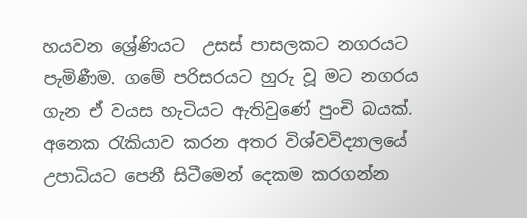හයවන ශ්‍රේණියට  උසස් පාසලකට නගරයට පැමිණීම. ගමේ පරිසරයට හුරු වූ මට නගරය ගැන ඒ වයස හැටියට ඇතිවුණේ පුංචි බයක්. අනෙක රැකියාව කරන අතර විශ්වවිද්‍යාලයේ උපාධියට පෙනී සිටීමෙන් දෙකම කරගන්න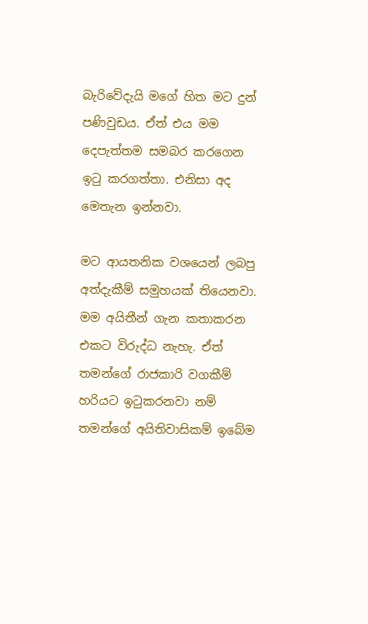බැරිවේදැයි මගේ හිත මට දුන් පණිවුඩය. ඒත් එය මම දෙපැත්තම සමබර කරගෙන ඉටු කරගත්තා. එනිසා අද  මෙතැන ඉන්නවා.

මට ආයතනික වශයෙන් ලබපු අත්දැකීම් සමුහයක් තියෙනවා. මම අයිතීන් ගැන කතාකරන එකට විරුද්ධ නැහැ. ඒත් තමන්ගේ රාජකාරි වගකීම් හරියට ඉටුකරනවා නම් තමන්ගේ අයිතිවාසිකම් ඉබේම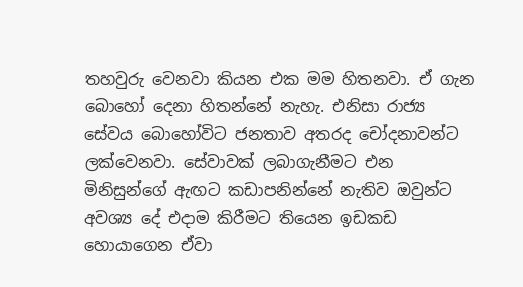තහවුරු වෙනවා කියන එක මම හිතනවා. ඒ ගැන බොහෝ දෙනා හිතන්නේ නැහැ. එනිසා රාජ්‍ය සේවය බොහෝවිට ජනතාව අතරද චෝදනාවන්ට ලක්වෙනවා. සේවාවක් ලබාගැනීමට එන මිනිසුන්ගේ ඇඟට කඩාපනින්නේ නැතිව ඔවුන්ට අවශ්‍ය දේ එදාම කිරීමට තියෙන ඉඩකඩ හොයාගෙන ඒවා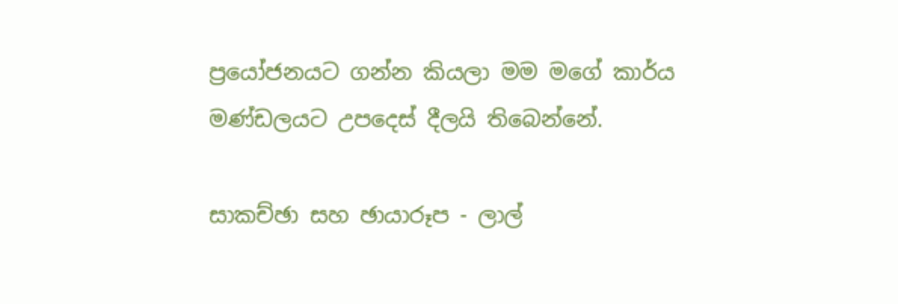ප්‍රයෝජනයට ගන්න කියලා මම මගේ කාර්ය මණ්ඩලයට උපදෙස් දීලයි තිබෙන්නේ.

සාකච්ඡා සහ ඡායාරූප - ලාල්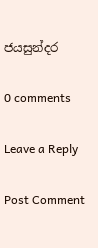ජයසුන්දර

0 comments

Leave a Reply

Post Comment